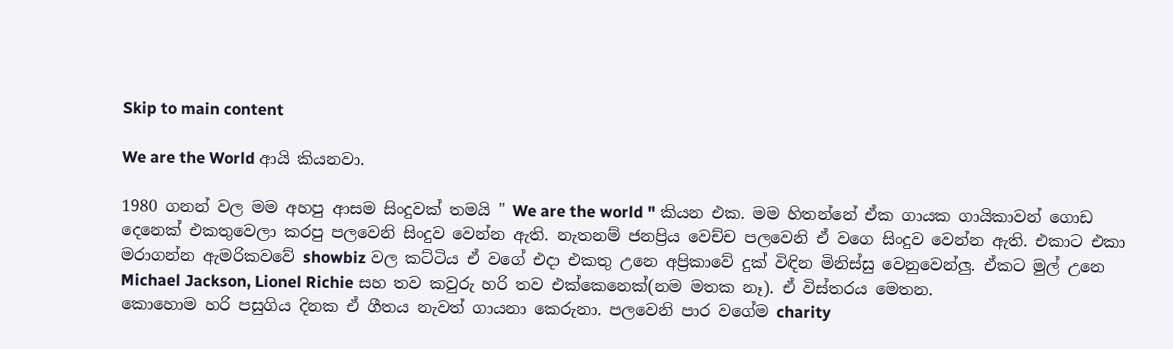Skip to main content

We are the World ආයි කියනවා.

1980 ගනන් වල මම අහපු ආසම සිංදුවක් තමයි " We are the world " කියන එක. මම හිතන්නේ ඒක ගායක ගායිකාවන් ගොඩ දෙනෙක් එකතුවෙලා කරපු පලවෙනි සිංදුව වෙන්න ඇති. නැතනම් ජනප්‍රිය වෙච්ච පලවෙනි ඒ වගෙ සිංදුව වෙන්න ඇති. එකාට එකා මරාගන්න ඇමරිකවවේ showbiz වල කට්ටිය ඒ වගේ එදා එකතු උනෙ අප්‍රිකාවේ දුක් විඳින මිනිස්සු වෙනුවෙන්ලු. ඒකට මුල් උනෙ Michael Jackson, Lionel Richie සහ තව කවුරු හරි තව එක්කෙනෙක්(නම මතක නෑ). ඒ විස්තරය මෙතන.
කොහොම හරි පසුගිය දිනක ඒ ගීතය නැවත් ගායනා කෙරුනා. පලවෙනි පාර වගේම charity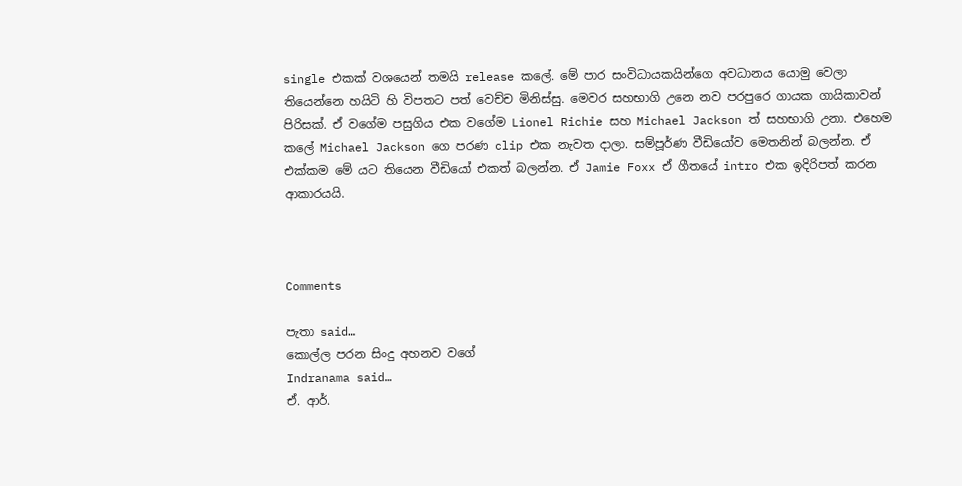single එකක් වශයෙන් තමයි release කලේ. මේ පාර සංවිධායකයින්ගෙ අවධානය යොමු වෙලා තියෙන්නෙ හයිටි හි විපතට පත් වෙච්ච මිනිස්සු. මෙවර සහභාගි උනෙ නව පරපුරෙ ගායක ගායිකාවන් පිරිසක්. ඒ වගේම පසුගිය එක වගේම Lionel Richie සහ Michael Jackson ත් සහභාගි උනා. එහෙම කලේ Michael Jackson ගෙ පරණ clip එක නැවත දාලා. සම්පූර්ණ වීඩියෝව මෙතනින් බලන්න. ඒ එක්කම මේ යට තියෙන වීඩියෝ එකත් බලන්න. ඒ Jamie Foxx ඒ ගීතයේ intro එක ඉදිරිපත් කරන ආකාරයයි.



Comments

පැතා said…
කොල්ල පරන සිංදු අහනව වගේ
Indranama said…
ඒ. ආර්.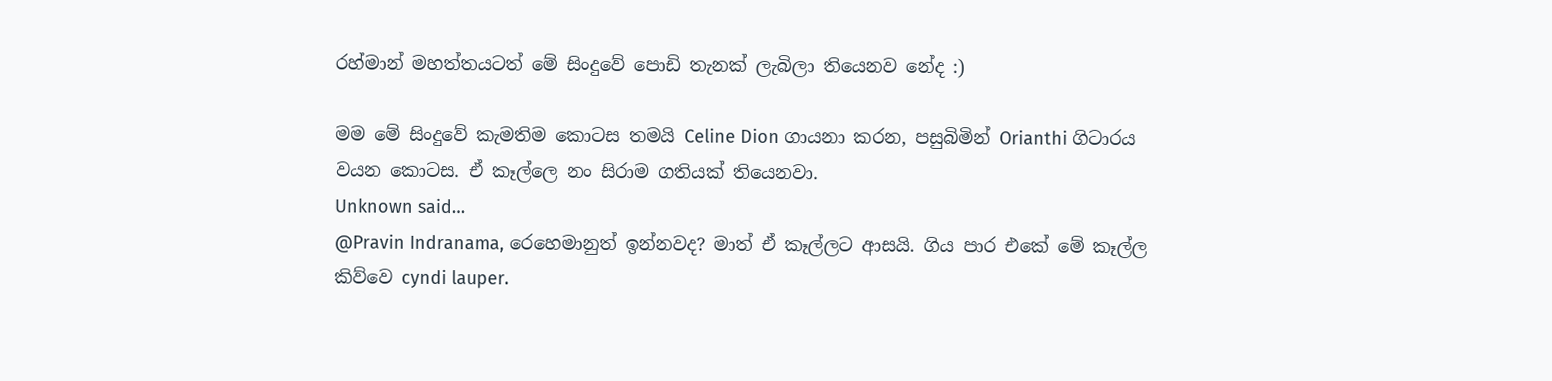රහ්මාන් මහත්තයටත් මේ සිංදුවේ පොඩි තැනක් ලැබිලා තියෙනව නේද :)

මම මේ සිංදුවේ කැමතිම කොටස තමයි Celine Dion ගායනා කරන, පසුබිමින් Orianthi ගිටාරය වයන කොටස. ඒ කෑල්ලෙ නං සිරාම ගතියක් තියෙනවා.
Unknown said…
@Pravin Indranama, රෙහෙමානුත් ඉන්නවද? මාත් ඒ කෑල්ලට ආසයි. ගිය පාර එකේ මේ කෑල්ල කිව්වෙ cyndi lauper.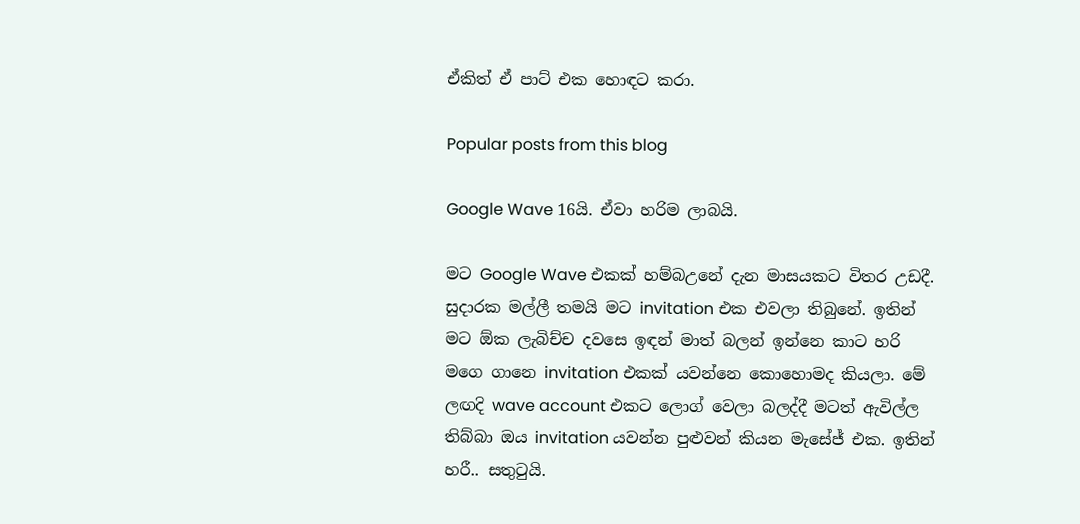ඒකිත් ඒ පාට් එක හොඳට කරා.

Popular posts from this blog

Google Wave 16යි. ඒවා හරිම ලාබයි.

මට Google Wave එකක් හම්බඋනේ දැන මාසයකට විතර උඩදී. සුදාරක මල්ලී තමයි මට invitation එක එවලා තිබුනේ. ඉතින් මට ඕක ලැබිච්ච දවසෙ ඉඳන් මාත් බලන් ඉන්නෙ කාට හරි මගෙ ගානෙ invitation එකක් යවන්නෙ කොහොමද කියලා. මේ ලඟදි wave account එකට ලොග් වෙලා බලද්දී මටත් ඇවිල්ල තිබ්බා ඔය invitation යවන්න පුළුවන් කියන මැසේජ් එක. ඉතින් හරී.. සතුටුයි.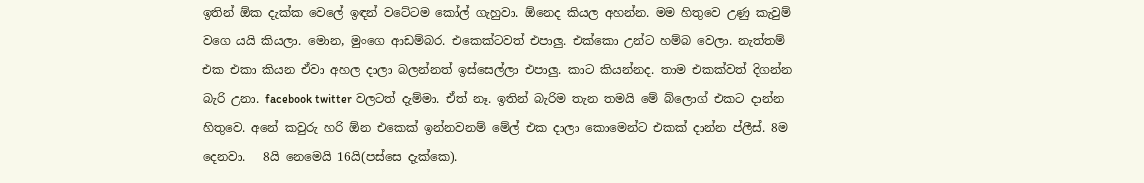ඉතින් ඕක දැක්ක වෙලේ ඉඳන් වටේටම කෝල් ගැහුවා. ඕනෙද කියල අහන්න. මම හිතුවෙ උණු කැවුම් වගෙ යයි කියලා. මොන, මුංගෙ ආඩම්බර. එකෙක්ටවත් එපාලු. එක්කො උන්ට හම්බ වෙලා. නැත්තම් එක එකා කියන ඒවා අහල දාලා බලන්නත් ඉස්සෙල්ලා එපාලු. කාට කියන්නද. තාම එකක්වත් දිගන්න බැරි උනා. facebook twitter වලටත් දැම්මා. ඒත් නෑ. ඉතින් බැරිම තැන තමයි මේ බ්ලොග් එකට දාන්න හිතුවෙ. අනේ කවුරු හරි ඕන එකෙක් ඉන්නවනම් මේල් එක දාලා කොමෙන්ට එකක් දාන්න ප්ලීස්. 8ම දෙනවා.   8යි නෙමෙයි 16යි(පස්සෙ දැක්කෙ).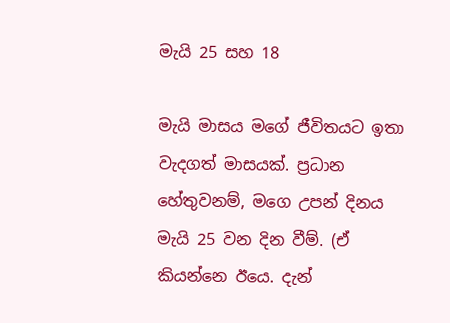මැයි 25 සහ 18

මැයි මාසය මගේ ජීවිතයට ඉතා වැදගත් මාසයක්. ප්‍රධාන හේතුවනම්, මගෙ උපන් දිනය මැයි 25 වන දින වීම්. (ඒ කියන්නෙ ඊයෙ. දැන්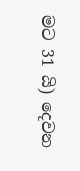මට 31 යි) දෙවන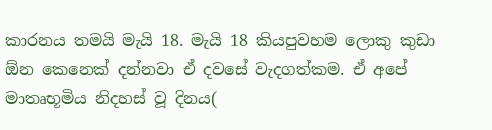කාරනය තමයි මැයි 18. මැයි 18 කියපුවහම ලොකු කුඩා ඕන කෙනෙක් දන්නවා ඒ දවසේ වැදගත්කම. ඒ අපේ මාතෘභූමිය නිදහස් වූ දිනය(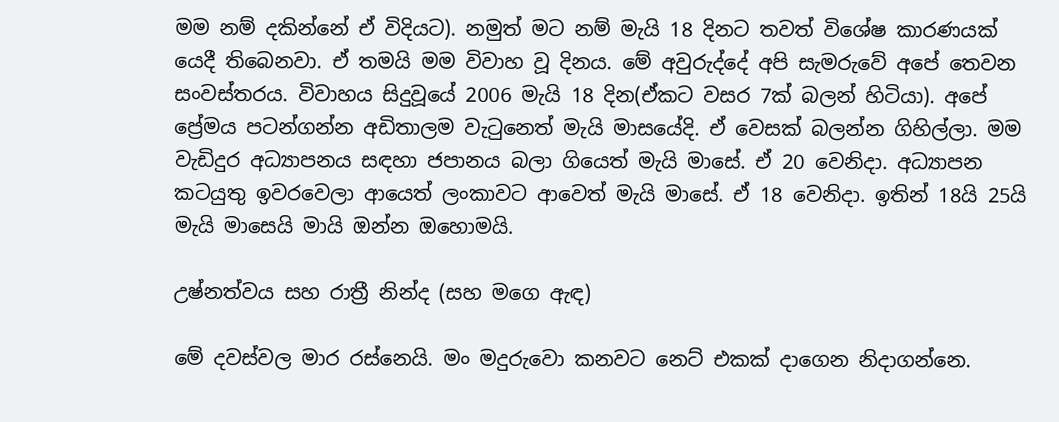මම නම් දකින්නේ ඒ විදියට). නමුත් මට නම් මැයි 18 දිනට තවත් විශේෂ කාරණයක් යෙදී තිබෙනවා. ඒ තමයි මම විවාහ වූ දිනය. මේ අවුරුද්දේ අපි සැමරුවේ අපේ තෙවන සංවස්තරය. විවාහය සිදුවූයේ 2006 මැයි 18 දින(ඒකට වසර 7ක් බලන් හිටියා). අපේ ප්‍රේමය පටන්ගන්න අඩිතාලම වැටුනෙත් මැයි මාසයේදි. ඒ වෙසක් බලන්න ගිහිල්ලා. මම වැඩිදුර අධ්‍යාපනය සඳහා ජපානය බලා ගියෙත් මැයි මාසේ. ඒ 20 වෙනිදා. අධ්‍යාපන කටයුතු ඉවරවෙලා ආයෙත් ලංකාවට ආවෙත් මැයි මාසේ. ඒ 18 වෙනිදා. ඉතින් 18යි 25යි මැයි මාසෙයි මායි ඔන්න ඔහොමයි.

උෂ්නත්වය සහ රාත්‍රී නින්ද (සහ මගෙ ඇඳ)

මේ දවස්වල මාර රස්නෙයි. මං මදුරුවො කනවට නෙට් එකක් දාගෙන නිදාගන්නෙ.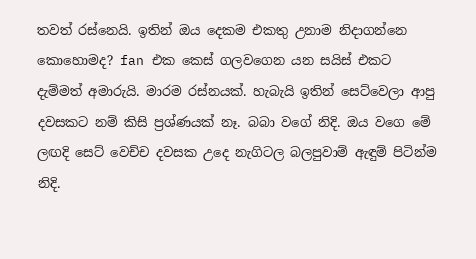තවත් රස්නෙයි. ඉතින් ඔය දෙකම එකතු උනාම නිදාගන්නෙ කොහොමද? fan එක කෙස් ගලවගෙන යන සයිස් එකට දැම්මත් අමාරුයි. මාරම රස්නයක්. හැබැයි ඉතින් සෙට්වෙලා ආපු දවසකට නම් කිසි ප්‍රශ්ණයක් නෑ. බබා වගේ නිදි. ඔය වගෙ මේ ලඟදි සෙට් වෙච්ච දවසක උදෙ නැගිටල බලපුවාම් ඇඳුම් පිටින්ම නිදි.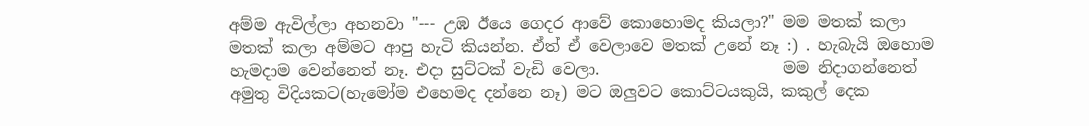අම්ම ඇවිල්ලා අහනවා "--- උඹ ඊයෙ ගෙදර ආවේ කොහොමද කියලා?" මම මතක් කලා මතක් කලා අම්මට ආපු හැටි කියන්න. ඒත් ඒ වෙලාවෙ මතක් උනේ නෑ :) . හැබැයි ඔහොම හැමදාම වෙන්නෙත් නෑ. එදා සුට්ටක් වැඩි වෙලා.                       මම නිදාගන්නෙත් අමුතු විදියකට(හැමෝම එහෙමද දන්නෙ නෑ) මට ඔලුවට කොට්ටයකුයි, කකුල් දෙක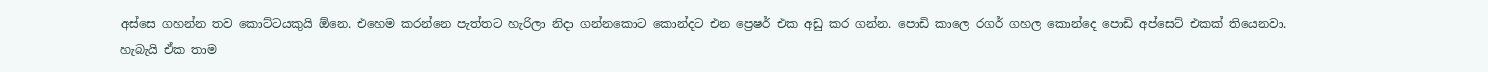අස්සෙ ගහන්න තව කොට්ටයකුයි ඕනෙ. එහෙම කරන්නෙ පැත්තට හැරිලා නිදා ගන්නකොට කොන්දට එන ප්‍රෙෂර් එක අඩු කර ගන්න. පොඩි කාලෙ රගර් ගහල කොන්දෙ පොඩි අප්සෙට් එකක් තියෙනවා. හැබැයි ඒක තාම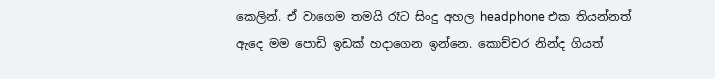කෙලින්. ඒ වාගෙම තමයි රෑට සිංදු අහල headphone එක තියන්නත් ඇදෙ මම පොඩි ඉඩක් හදාගෙන ඉන්නෙ. කොච්චර නින්ද ගියත්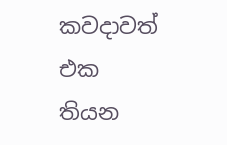කවදාවත් එක තියන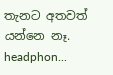තැනට අතවත් යන්නෙ නෑ. headphon...